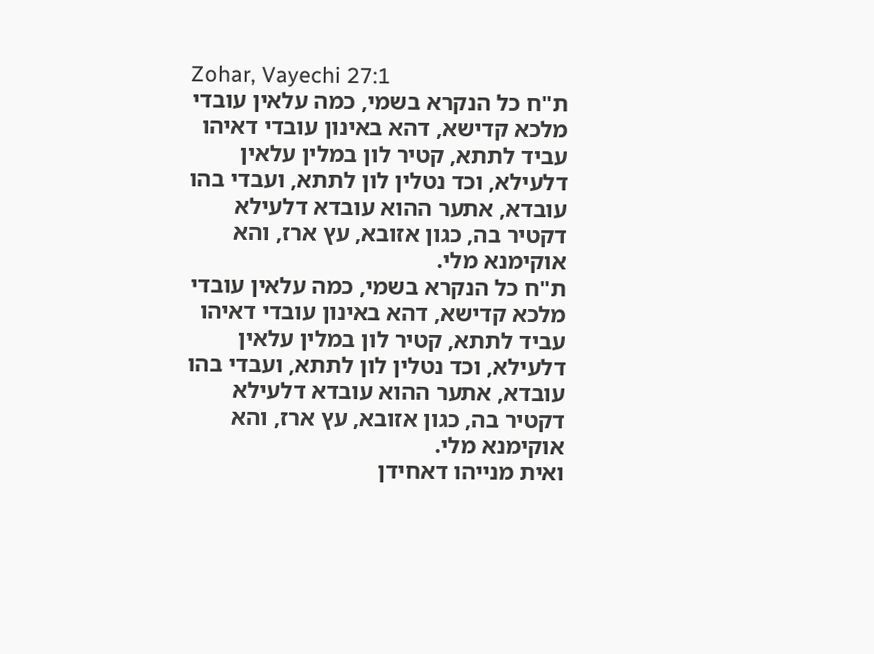Zohar, Vayechi 27:1
ת"ח כל הנקרא בשמי, כמה עלאין עובדי מלכא קדישא, דהא באינון עובדי דאיהו עביד לתתא, קטיר לון במלין עלאין דלעילא, וכד נטלין לון לתתא, ועבדי בהו עובדא, אתער ההוא עובדא דלעילא דקטיר בה, כגון אזובא, עץ ארז, והא אוקימנא מלי.
ת"ח כל הנקרא בשמי, כמה עלאין עובדי מלכא קדישא, דהא באינון עובדי דאיהו עביד לתתא, קטיר לון במלין עלאין דלעילא, וכד נטלין לון לתתא, ועבדי בהו עובדא, אתער ההוא עובדא דלעילא דקטיר בה, כגון אזובא, עץ ארז, והא אוקימנא מלי.
ואית מנייהו דאחידן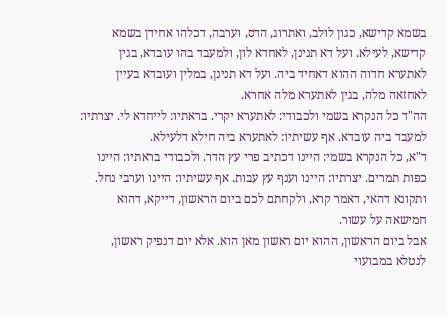בשמא קדישא, כגון לולב, ואתרוג, הדס, וערבה, דכלהו אחידן בשמא קדישא, לעילא. ועל דא תנינן, לאחדא לון, ולמעבד בהו עובדא, בגין לאתערא חדוה ההוא דאחיד ביה. ועל דא תנינן, במלין ועובדא בעיין לאחזאה מלה, בגין לאתערא מלה אחרא.
הה"ד כל הנקרא בשמי ולכבודי: לאתערא יקרי. בראתיו: לייחדא לי. יצרתיו: למעבד ביה עובדא. אף עשיתיו: לאתערא ביה חילא דלעילא.
ד"א, כל הנקרא בשמי: היינו דכתיב פרי עץ הדר. ולכבודי בראתיו: היינו כפות תמרים. יצרתיו: היינו וענף עץ עבות. אף עשיתיו: היינו וערבי נחל.
ותקונא דהאי, דאמר קרא, ולקחתם לכם ביום הראשון, דייקא, דהוא חמישאה על עשור.
אבל ביום הראשון, ההוא יום ראשון מאן הוא. אלא יום דנפיק ראשון, לנטלא במבועוי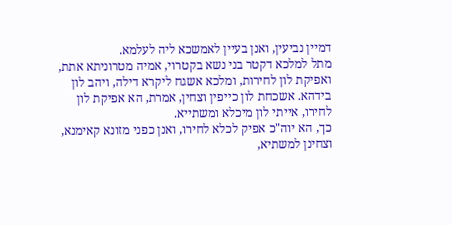דמיין נביעין, ואנן בעיין לאמשכא ליה לעלמא.
מתל למלכא דקטר בני נשא בקטרוי, אמיה מטרוניתא אתת, ואפיקת לון לחירות, ומלכא אשגח ליקרא דילה, ויהב לון בידהא. אשכחת לון כייפין וצחין, אמרת, הא אפיקת לון לחירו, אייתי לון מיכלא ומשתייא.
כך, הא יוה"כ אפיק לכלא לחירו, ואנן כפני מזונא קאימנא, וצחינן למשתיא,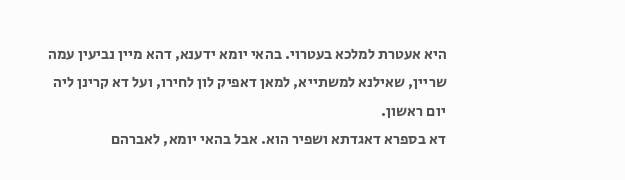היא אעטרת למלכא בעטרוי. בהאי יומא ידענא, דהא מיין נביעין עמה שריין, שאילנא למשתייא, למאן דאפיק לון לחירו, ועל דא קרינן ליה יום ראשון.
דא בספרא דאגדתא ושפיר הוא. אבל בהאי יומא, לאברהם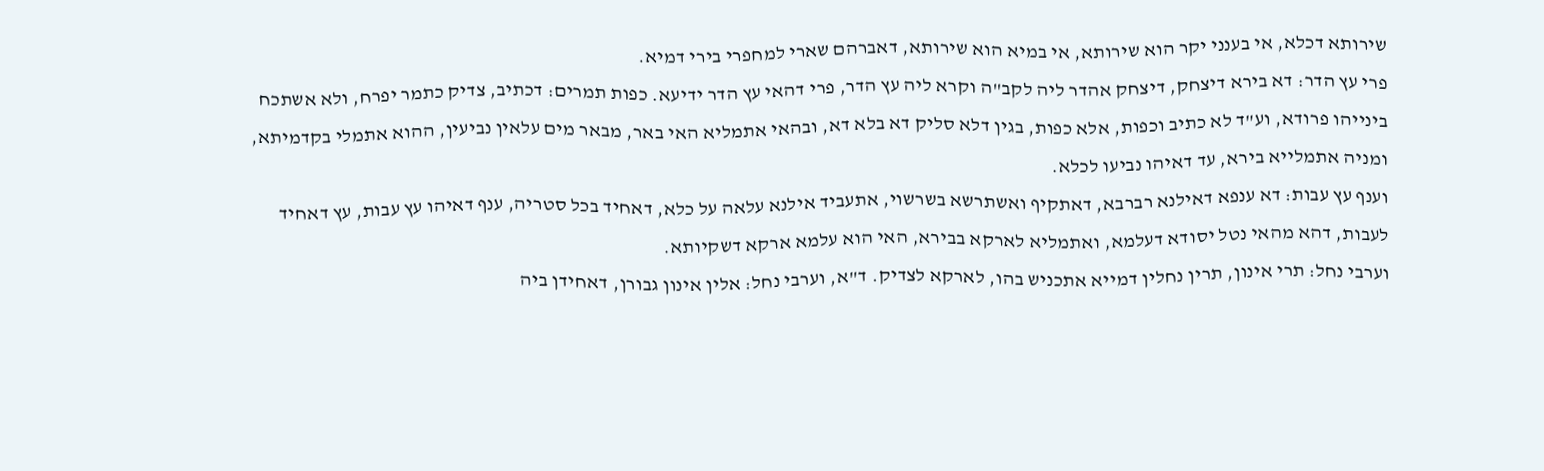שירותא דכלא, אי בענני יקר הוא שירותא, אי במיא הוא שירותא, דאברהם שארי למחפרי בירי דמיא.
פרי עץ הדר: דא בירא דיצחק, דיצחק אהדר ליה לקב"ה וקרא ליה עץ הדר, פרי דהאי עץ הדר ידיעא. כפות תמרים: דכתיב, צדיק כתמר יפרח, ולא אשתכח בינייהו פרודא, וע"ד לא כתיב וכפות, אלא כפות, בגין דלא סליק דא בלא דא, ובהאי אתמליא האי באר, מבאר מים עלאין נביעין, ההוא אתמלי בקדמיתא, ומניה אתמלייא בירא, עד דאיהו נביעו לכלא.
וענף עץ עבות: דא ענפא דאילנא רברבא, דאתקיף ואשתרשא בשרשוי, אתעביד אילנא עלאה על כלא, דאחיד בכל סטריה, ענף דאיהו עץ עבות, עץ דאחיד לעבות, דהא מהאי נטל יסודא דעלמא, ואתמליא לארקא בבירא, האי הוא עלמא ארקא דשקיותא.
וערבי נחל: תרי אינון, תרין נחלין דמייא אתכניש בהו, לארקא לצדיק. ד"א, וערבי נחל: אלין אינון גבורן, דאחידן ביה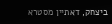ביצחק, דאתיין מסטרא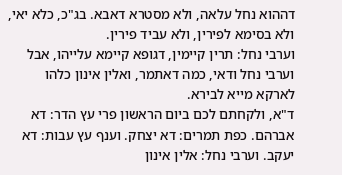דההוא נחל עלאה, ולא מסטרא דאבא. בג"כ, כלא יאי, ולא בסימא לפירין, ולא עביד פירין.
וערבי נחל: תרין קיימין, דגופא קיימא עלייהו, אבל וערבי נחל ודאי, כמה דאתמר, ואלין אינון כלהו לארקא מייא לבירא.
ד"א, ולקחתם לכם ביום הראשון פרי עץ הדר: דא אברהם. כפת תמרים: דא יצחק. וענף עץ עבות: דא יעקב. וערבי נחל: אלין אינון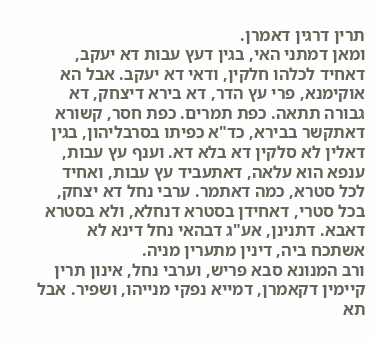תרין דרגין דאמרן.
ומאן דמתני האי, בגין דעץ עבות דא יעקב, דאחיד לכלהו חלקין, ודאי דא יעקב. אבל הא אוקימנא, פרי עץ הדר, דא בירא דיצחק, דא גבורה תתאה. כפת תמרים. כפת חסר, קשורא דאתקשר בבירא, כד"א כפיתו בסרבליהון, בגין דאלין לא סלקין דא בלא דא. וענף עץ עבות, ענפא הוא עלאה, דאתעביד עץ עבות, ואחיד לכל סטרא, כמה דאתמר. ערבי נחל דא יצחק, בכל סטרי, דאחידן בסטרא דנחלא, ולא בסטרא דאבא. דתנינן, אע"ג דבהאי נחל דינא לא אשתכח ביה, דינין מתערין מניה.
ורב המנונא סבא פריש, וערבי נחל, אינון תרין קיימין דקאמרן, דמייא נפקי מנייהו, ושפיר. אבל תא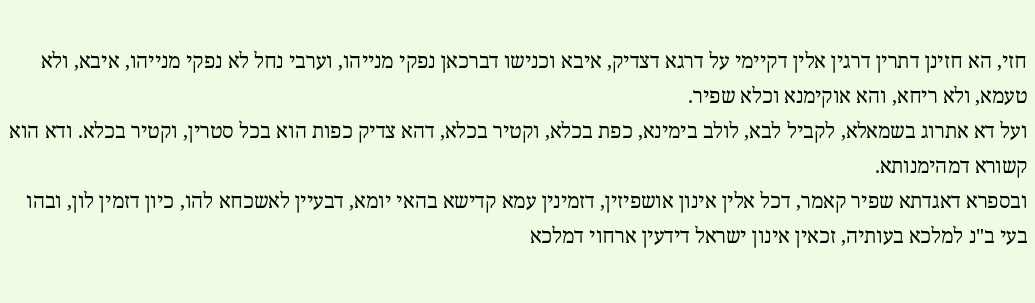חזי, הא חזינן דתרין דרגין אלין דקיימי על דרגא דצדיק, איבא וכנישו דברכאן נפקי מנייהו, וערבי נחל לא נפקי מנייהו, איבא, ולא טעמא, ולא ריחא, והא אוקימנא וכלא שפיר.
ועל דא אתרוג בשמאלא, לקביל לבא, לולב בימינא, כפת בכלא, וקטיר בכלא, דהא צדיק כפות הוא בכל סטרין, וקטיר בכלא. ודא הוא קשורא דמהימנותא.
ובספרא דאגדתא שפיר קאמר, דכל אלין אינון אושפיזין, דזמינין עמא קדישא בהאי יומא, דבעיין לאשכחא להו, כיון דזמין לון, ובהו בעי ב"נ למלכא בעותיה, זכאין אינון ישראל דידעין ארחוי דמלכא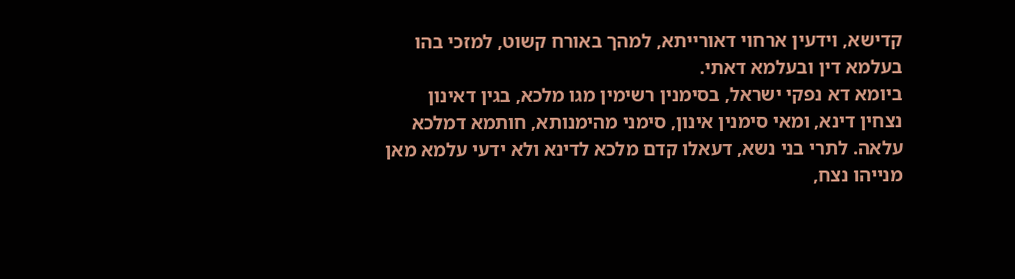קדישא, וידעין ארחוי דאורייתא, למהך באורח קשוט, למזכי בהו בעלמא דין ובעלמא דאתי.
ביומא דא נפקי ישראל, בסימנין רשימין מגו מלכא, בגין דאינון נצחין דינא, ומאי סימנין אינון, סימני מהימנותא, חותמא דמלכא עלאה. לתרי בני נשא, דעאלו קדם מלכא לדינא ולא ידעי עלמא מאן מנייהו נצח,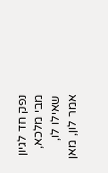נפק חד לגיון מבי מלכא, שאילו לו, אמר לון, מאן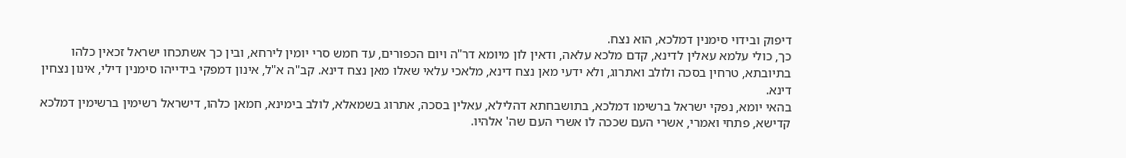דיפוק ובידוי סימנין דמלכא, הוא נצח.
כך, כולי עלמא עאלין לדינא, קדם מלכא עלאה, ודאין לון מיומא דר"ה ויום הכפורים, עד חמש סרי יומין לירחא, ובין כך אשתכחו ישראל זכאין כלהו בתיובתא, טרחין בסכה ולולב ואתרוג, ולא ידעי מאן נצח דינא, מלאכי עלאי שאלו מאן נצח דינא. קב"ה א"ל, אינון דמפקי בידייהו סימנין דילי, אינון נצחין דינא.
בהאי יומא, נפקי ישראל ברשימו דמלכא, בתושבחתא דהלילא, עאלין בסכה, אתרוג בשמאלא, לולב בימינא, חמאן כלהו, דישראל רשימין ברשימין דמלכא קדישא, פתחי ואמרי, אשרי העם שככה לו אשרי העם שה' אלהיו.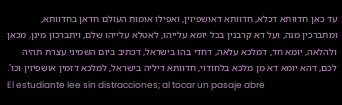עד כאן חדוותא דכלא, חדוותא דאושפיזין, ואפילו אומות העולם חדאן בחדוותא, ומתברכין מנה, ועל דא קרבנין בכל יומא עלייהו, לאטלא עלייהו שלם, ויתברכון מינן. מכאן ולהלאה, יומא חד, דמלכא עלאה, דחדי בהו בישראל, דכתיב ביום השמיני עצרת תהיה לכם, דהא יומא דא מן מלכא בלחודוי, חדוותא דיליה בישראל, למלכא דזמין אושפיזין וכו'.
El estudiante lee sin distracciones; al tocar un pasaje abre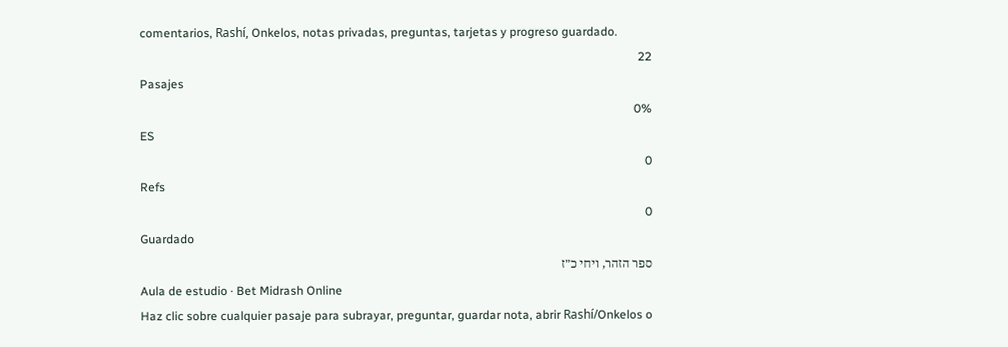comentarios, Rashí, Onkelos, notas privadas, preguntas, tarjetas y progreso guardado.
22
Pasajes
0%
ES
0
Refs
0
Guardado
ספר הזהר, ויחי כ״ז
Aula de estudio · Bet Midrash Online
Haz clic sobre cualquier pasaje para subrayar, preguntar, guardar nota, abrir Rashí/Onkelos o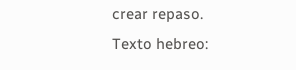crear repaso.
Texto hebreo: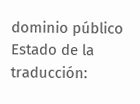dominio público
Estado de la traducción: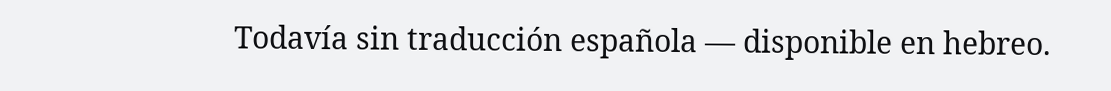Todavía sin traducción española — disponible en hebreo.